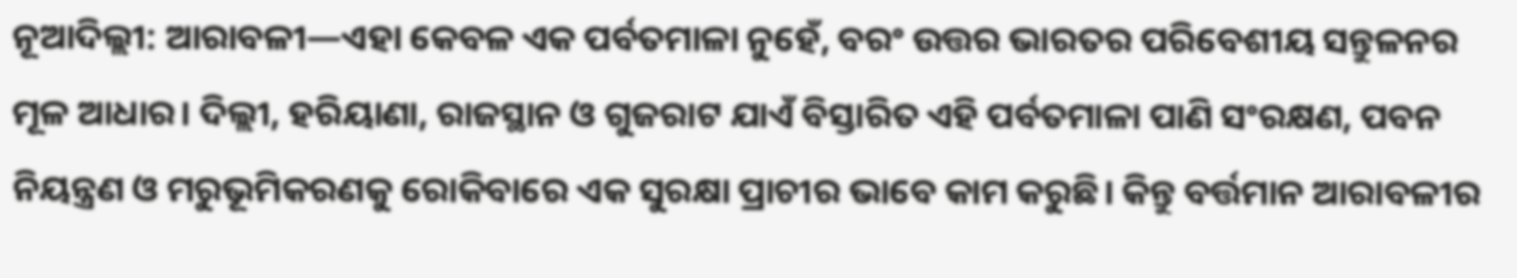ନୂଆଦିଲ୍ଲୀ: ଆରାବଳୀ—ଏହା କେବଳ ଏକ ପର୍ବତମାଳା ନୁହେଁ, ବରଂ ଉତ୍ତର ଭାରତର ପରିବେଶୀୟ ସନ୍ତୁଳନର ମୂଳ ଆଧାର। ଦିଲ୍ଲୀ, ହରିୟାଣା, ରାଜସ୍ଥାନ ଓ ଗୁଜରାଟ ଯାଏଁ ବିସ୍ତାରିତ ଏହି ପର୍ବତମାଳା ପାଣି ସଂରକ୍ଷଣ, ପବନ ନିୟନ୍ତ୍ରଣ ଓ ମରୁଭୂମିକରଣକୁ ରୋକିବାରେ ଏକ ସୁରକ୍ଷା ପ୍ରାଚୀର ଭାବେ କାମ କରୁଛି। କିନ୍ତୁ ବର୍ତ୍ତମାନ ଆରାବଳୀର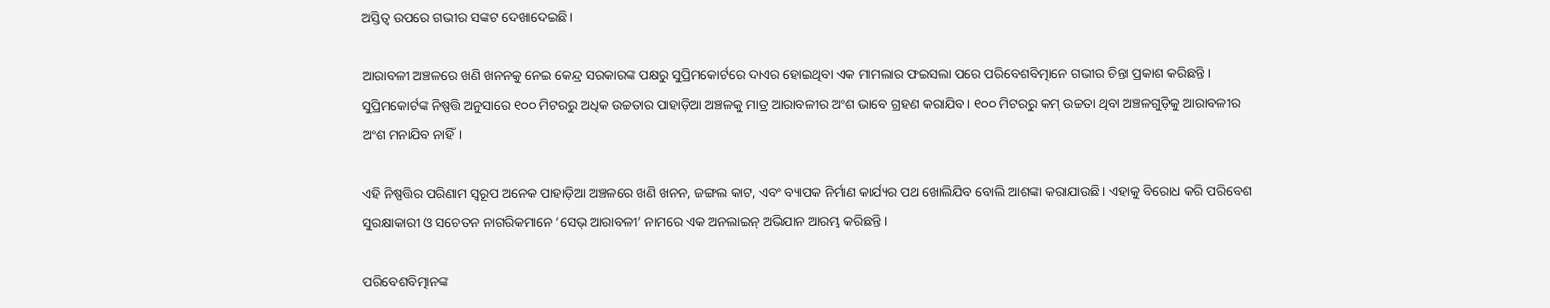ଅସ୍ତିତ୍ୱ ଉପରେ ଗଭୀର ସଙ୍କଟ ଦେଖାଦେଇଛି।

ଆରାବଳୀ ଅଞ୍ଚଳରେ ଖଣି ଖନନକୁ ନେଇ କେନ୍ଦ୍ର ସରକାରଙ୍କ ପକ୍ଷରୁ ସୁପ୍ରିମକୋର୍ଟରେ ଦାଏର ହୋଇଥିବା ଏକ ମାମଲାର ଫଇସଲା ପରେ ପରିବେଶବିତ୍ମାନେ ଗଭୀର ଚିନ୍ତା ପ୍ରକାଶ କରିଛନ୍ତି। ସୁପ୍ରିମକୋର୍ଟଙ୍କ ନିଷ୍ପତ୍ତି ଅନୁସାରେ ୧୦୦ ମିଟରରୁ ଅଧିକ ଉଚ୍ଚତାର ପାହାଡ଼ିଆ ଅଞ୍ଚଳକୁ ମାତ୍ର ଆରାବଳୀର ଅଂଶ ଭାବେ ଗ୍ରହଣ କରାଯିବ। ୧୦୦ ମିଟରରୁ କମ୍ ଉଚ୍ଚତା ଥିବା ଅଞ୍ଚଳଗୁଡ଼ିକୁ ଆରାବଳୀର ଅଂଶ ମନାଯିବ ନାହିଁ।

ଏହି ନିଷ୍ପତ୍ତିର ପରିଣାମ ସ୍ୱରୂପ ଅନେକ ପାହାଡ଼ିଆ ଅଞ୍ଚଳରେ ଖଣି ଖନନ, ଜଙ୍ଗଲ କାଟ, ଏବଂ ବ୍ୟାପକ ନିର୍ମାଣ କାର୍ଯ୍ୟର ପଥ ଖୋଲିଯିବ ବୋଲି ଆଶଙ୍କା କରାଯାଉଛି। ଏହାକୁ ବିରୋଧ କରି ପରିବେଶ ସୁରକ୍ଷାକାରୀ ଓ ସଚେତନ ନାଗରିକମାନେ ‘ସେଭ୍ ଆରାବଳୀ’ ନାମରେ ଏକ ଅନଲାଇନ୍ ଅଭିଯାନ ଆରମ୍ଭ କରିଛନ୍ତି।

ପରିବେଶବିତ୍ମାନଙ୍କ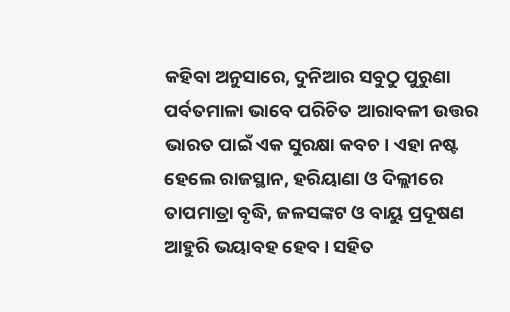କହିବା ଅନୁସାରେ, ଦୁନିଆର ସବୁଠୁ ପୁରୁଣା ପର୍ବତମାଳା ଭାବେ ପରିଚିତ ଆରାବଳୀ ଉତ୍ତର ଭାରତ ପାଇଁ ଏକ ସୁରକ୍ଷା କବଚ। ଏହା ନଷ୍ଟ ହେଲେ ରାଜସ୍ଥାନ, ହରିୟାଣା ଓ ଦିଲ୍ଲୀରେ ତାପମାତ୍ରା ବୃଦ୍ଧି, ଜଳସଙ୍କଟ ଓ ବାୟୁ ପ୍ରଦୂଷଣ ଆହୁରି ଭୟାବହ ହେବ। ସହିତ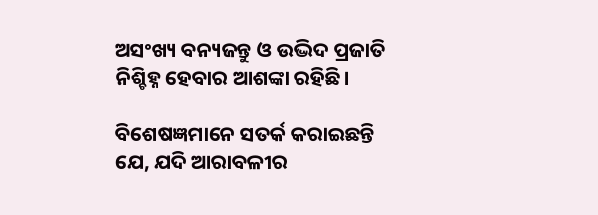ଅସଂଖ୍ୟ ବନ୍ୟଜନ୍ତୁ ଓ ଉଦ୍ଭିଦ ପ୍ରଜାତି ନିଶ୍ଚିହ୍ନ ହେବାର ଆଶଙ୍କା ରହିଛି।

ବିଶେଷଜ୍ଞମାନେ ସତର୍କ କରାଇଛନ୍ତି ଯେ, ଯଦି ଆରାବଳୀର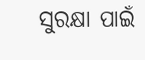ସୁରକ୍ଷା ପାଇଁ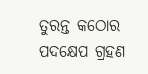ତୁରନ୍ତ କଠୋର ପଦକ୍ଷେପ ଗ୍ରହଣ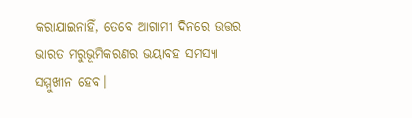କରାଯାଇନାହିଁ, ତେବେ ଆଗାମୀ ଦିନରେ ଉତ୍ତର ଭାରତ ମରୁଭୂମିକରଣର ଭୟାବହ ସମସ୍ୟା ସମ୍ମୁଖୀନ ହେବ।